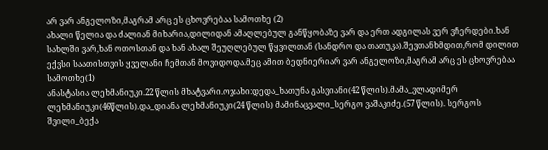არ ვარ ანგელოზი,მაგრამ არც ეს ცხოვრებაა სამოთხე (2)
ახალი წელია და ძალიან მიხარია,დილიდან ამაღლებულ განწყობაზე ვარ და ერთ ადგილას ვერ ვჩერდები.ხან სახლში ვარ,ხან ოთოსთან და ხან ახალ შეუღლებულ წყვილთან (სანდრო და თათუკა).შევთანხმდით,რომ დილით ექვსი საათისთვის ყველანი ჩემთან მოვიდოდა.მეც ამით ბედნიერიარ ვარ ანგელოზი,მაგრამ არც ეს ცხოვრებაა სამოთხე(1)
ანასტასია ლეხმანიუკი.22 წლის მხატვარი.ოჯახი:დედა_ხათუნა გასვიანი(42 წლის).მამა_ვლადიმერ ლეხმანიუკი(46წლის).და_დიანა ლეხმანიუკი(24 წლის) მამინაცვალი_სერგო ვაშაკიძე.(57 წლის). სერგოს შვილი_ბექა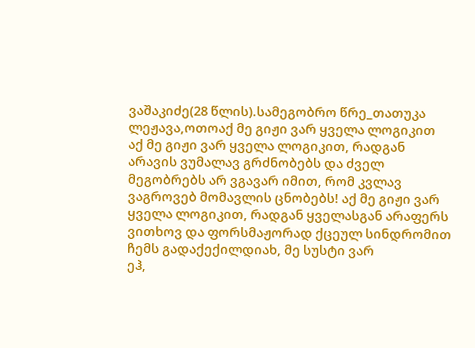ვაშაკიძე(28 წლის).სამეგობრო წრე_თათუკა ლეჟავა,ოთოაქ მე გიჟი ვარ ყველა ლოგიკით
აქ მე გიჟი ვარ ყველა ლოგიკით, რადგან არავის ვუმალავ გრძნობებს და ძველ მეგობრებს არ ვგავარ იმით, რომ კვლავ ვაგროვებ მომავლის ცნობებს! აქ მე გიჟი ვარ ყველა ლოგიკით, რადგან ყველასგან არაფერს ვითხოვ და ფორსმაჟორად ქცეულ სინდრომით ჩემს გადაქექილდიახ, მე სუსტი ვარ
ეჰ,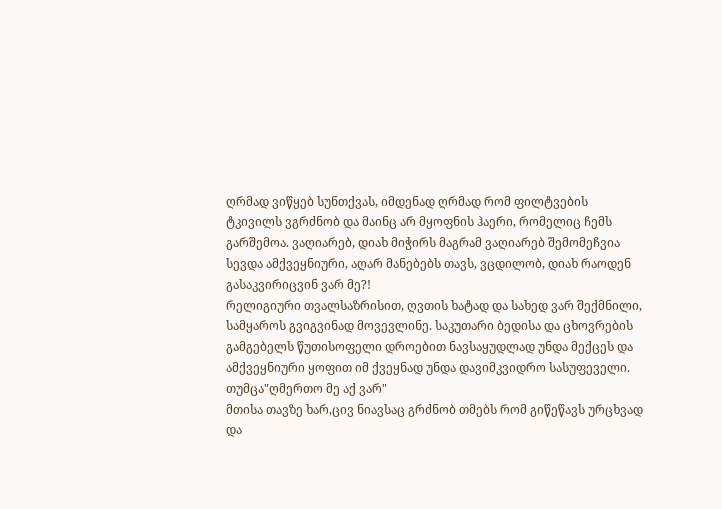ღრმად ვიწყებ სუნთქვას, იმდენად ღრმად რომ ფილტვების ტკივილს ვგრძნობ და მაინც არ მყოფნის ჰაერი, რომელიც ჩემს გარშემოა. ვაღიარებ, დიახ მიჭირს მაგრამ ვაღიარებ შემომეჩვია სევდა ამქვეყნიური, აღარ მანებებს თავს, ვცდილობ, დიახ რაოდენ გასაკვირიცვინ ვარ მე?!
რელიგიური თვალსაზრისით, ღვთის ხატად და სახედ ვარ შექმნილი, სამყაროს გვიგვინად მოვევლინე. საკუთარი ბედისა და ცხოვრების გამგებელს წუთისოფელი დროებით ნავსაყუდლად უნდა მექცეს და ამქვეყნიური ყოფით იმ ქვეყნად უნდა დავიმკვიდრო სასუფეველი. თუმცა"ღმერთო მე აქ ვარ"
მთისა თავზე ხარ,ცივ ნიავსაც გრძნობ თმებს რომ გიწეწავს ურცხვად და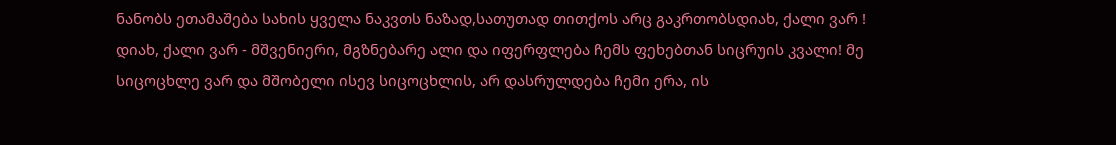ნანობს ეთამაშება სახის ყველა ნაკვთს ნაზად,სათუთად თითქოს არც გაკრთობსდიახ, ქალი ვარ !
დიახ, ქალი ვარ - მშვენიერი, მგზნებარე ალი და იფერფლება ჩემს ფეხებთან სიცრუის კვალი! მე სიცოცხლე ვარ და მშობელი ისევ სიცოცხლის, არ დასრულდება ჩემი ერა, ის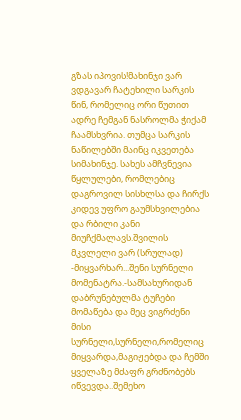გზას იპოვის!მახინჯი ვარ
ვდგავარ ჩატეხილი სარკის წინ, რომელიც ორი წუთით ადრე ჩემგან ნასროლმა ჭიქამ ჩაამსხვრია. თუმცა სარკის ნაწილებში მაინც იკვეთება სიმახინჯე. სახეს ამჩვნევია წყლულები, რომლებიც დაგროვილ სისხლსა და ჩირქს კიდევ უფრო გაუმსხვილებია და რბილი კანი მიუჩქმალავს.შვილის მკვლელი ვარ (სრულად)
-მიყვარხარ...შენი სურნელი მომენატრა.-სამსახურიდან დაბრუნებულმა ტუჩები მომაწება და მეც ვიგრძენი მისი სურნელი,სურნელი,რომელიც მიყვარდა,მაგიჟებდა და ჩემში ყველაზე მძაფრ გრძნობებს იწვევდა..შემეხო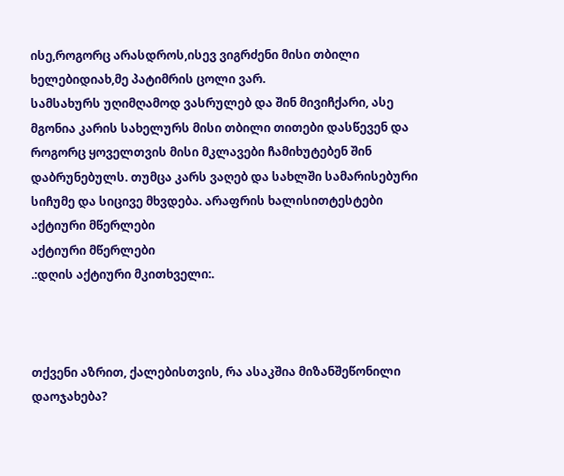ისე,როგორც არასდროს,ისევ ვიგრძენი მისი თბილი ხელებიდიახ,მე პატიმრის ცოლი ვარ.
სამსახურს უღიმღამოდ ვასრულებ და შინ მივიჩქარი, ასე მგონია კარის სახელურს მისი თბილი თითები დასწევენ და როგორც ყოველთვის მისი მკლავები ჩამიხუტებენ შინ დაბრუნებულს. თუმცა კარს ვაღებ და სახლში სამარისებური სიჩუმე და სიცივე მხვდება. არაფრის ხალისითტესტები
აქტიური მწერლები
აქტიური მწერლები
.:დღის აქტიური მკითხველი:.



თქვენი აზრით, ქალებისთვის, რა ასაკშია მიზანშეწონილი დაოჯახება?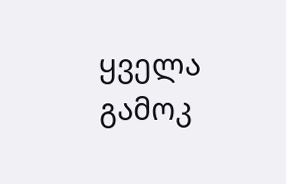ყველა გამოკ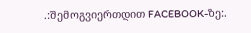.:შემოგვიერთდით FACEBOOK-ზე:.